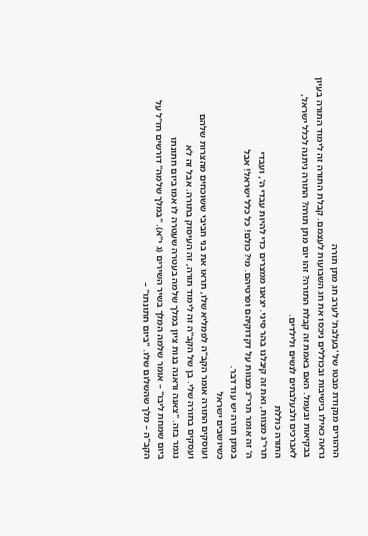הרהורים מנקודת מבטו של 'בעלבת' לערב חג מתן תורה
נראה כאילו בישיבות ובכוללים ניכסו את חג השבועות לעצמם. קבלת התורה זה לימוד התורה בעיון בבקיאות ובעמל. האם באמת זה קבלת התורה? זהו יום מתן תורה? התורה ניתנה לכלל ישראל, לאברכים ולבעלבתים לנשים ולילדים.
התורה כוללת
תרי"ג מצוות, ואת זה קיבלנו בהר סיני. יצאנו ממצרים כדי להיות עבדי ה', ועבדי
ה' זה אומר תרי"ג מצוות על דקדוקיהם ופרטיהם. מי? כולם! כל כלל ישראל! אבל
במתן תורה יש עוד דבר.
כשיושבים ישראל
ועוסקים התורה אומר הקב"ה לפמליא שלו, תראו את בני חביבי ששוכחים מהצרות שלהם
ועסקים בתורה שלי. בן של הקב"ה זה לימוד תורה, זה העיסוק בתורה. אבל זה לא
נגמר בזה. "צאנה וראנה בנות ציון במלך שלמה בעטרה שעטרה לו אמו ביום חתונתו
ביום שמחת ליבו" – אומר שלמה המלך בשיר השירים (ג י"א). "במלך שלמה" דורשים חז"ל על
הקב"ה – מלך שהשלום שלו. "ביום חתונתו" –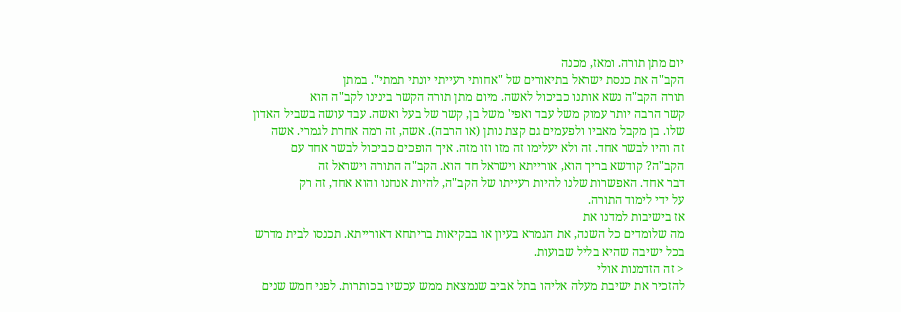יום מתן תורה. ומאז, מכנה
הקב"ה את כנסת ישראל בתיאורים של "אחותי רעייתי יונתי תמתי". במתן
תורה הקב"ה נשא אותנו כביכול לאשה. מיום מתן תורה הקשר בינינו לקב"ה הוא
קשר הרבה יותר עמוק משל עבד ואפי' משל בן, קשר של בעל ואשה. עבד עושה בשביל האדון
שלו. בן מקבל מאביו ולפעמים גם קצת נותן (או הרבה). אשה, זה רמה אחרת לגמרי. אשה
זה והיו לבשר אחד. זה ולא יעלימו זה מזו וזו מזה. איך הופכים כביכול לבשר אחד עם
הקב"ה? קודשא בריך הוא, אורייתא וישראל חד הוא. הקב"ה התורה וישראל זה
דבר אחד. האפשרות שלנו להיות רעייתו של הקב"ה, להיות אנחנו והוא אחד, זה רק
על ידי לימוד התורה.
אז בישיבות למדנו את
מה שלומדים כל השנה, את הגמרא בעיון או בבקיאות בריתחא דאורייתא. תכנסו לבית מדרש
בכל ישיבה שהיא בליל שבועות.
< זה הזדמנות אולי
להזכיר את ישיבת מעלה אליהו בתל אביב שנמצאת ממש עכשיו בכותרות. לפני חמש שנים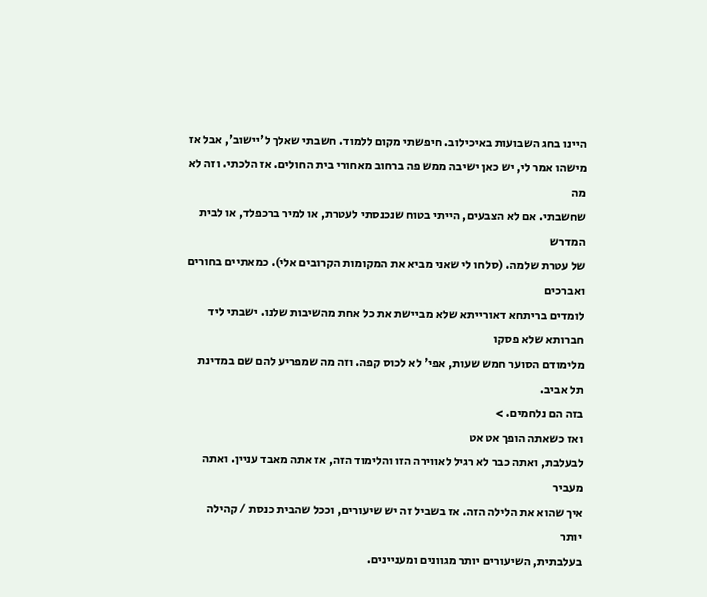היינו בחג השבועות באיכילוב. חיפשתי מקום ללמוד. חשבתי שאלך ל'יישוב', אבל אז
מישהו אמר לי, יש כאן ישיבה ממש פה ברחוב מאחורי בית החולים. אז הלכתי. וזה לא מה
שחשבתי. אם לא הצבעים, הייתי בטוח שנכנסתי לעטרת, או למיר ברכפלד, או לבית המדרש
של עטרת שלמה. (סלחו לי שאני מביא את המקומות הקרובים אלי). כמאתיים בחורים ואברכים
לומדים בריתחא דאורייתא שלא מביישת את כל אחת מהשיבות שלנו. ישבתי ליד חברותא שלא פסקו
מלימודם הסוער חמש שעות, אפי' לא לכוס קפה. וזה מה שמפריע להם שם במדינת תל אביב.
בזה הם נלחמים. >
ואז כשאתה הופך אט אט
לבעלבת, ואתה כבר לא רגיל לאווירה הזו והלימוד הזה, אז אתה מאבד עניין. ואתה מעביר
איך שהוא את הלילה הזה. אז בשביל זה יש שיעורים, וככל שהבית כנסת / קהילה יותר
בעלבתית, השיעורים יותר מגוונים ומעניינים.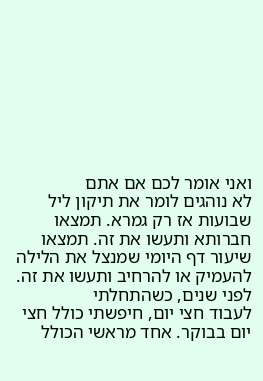ואני אומר לכם אם אתם
לא נוהגים לומר את תיקון ליל שבועות אז רק גמרא. תמצאו חברותא ותעשו את זה. תמצאו
שיעור דף היומי שמנצל את הלילה להעמיק או להרחיב ותעשו את זה.
לפני שנים, כשהתחלתי
לעבוד חצי יום, חיפשתי כולל חצי יום בבוקר. אחד מראשי הכולל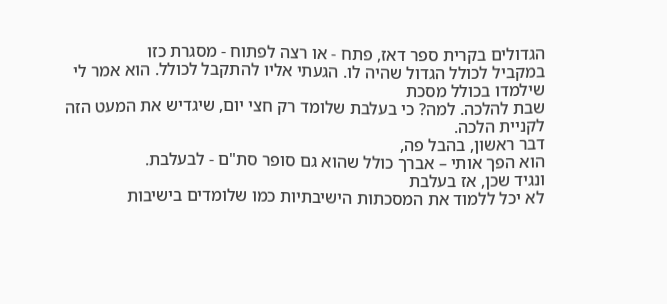הגדולים בקרית ספר דאז, פתח - או רצה לפתוח - מסגרת כזו
במקביל לכולל הגדול שהיה לו. הגעתי אליו להתקבל לכולל. הוא אמר לי שילמדו בכולל מסכת
שבת להלכה. למה? כי בעלבת שלומד רק חצי יום, שיגדיש את המעט הזה לקניית הלכה.
דבר ראשון, בהבל פה,
הוא הפך אותי – אברך כולל שהוא גם סופר סת"ם - לבעלבת.
ונגיד שכן, אז בעלבת
לא יכל ללמוד את המסכתות הישיבתיות כמו שלומדים בישיבות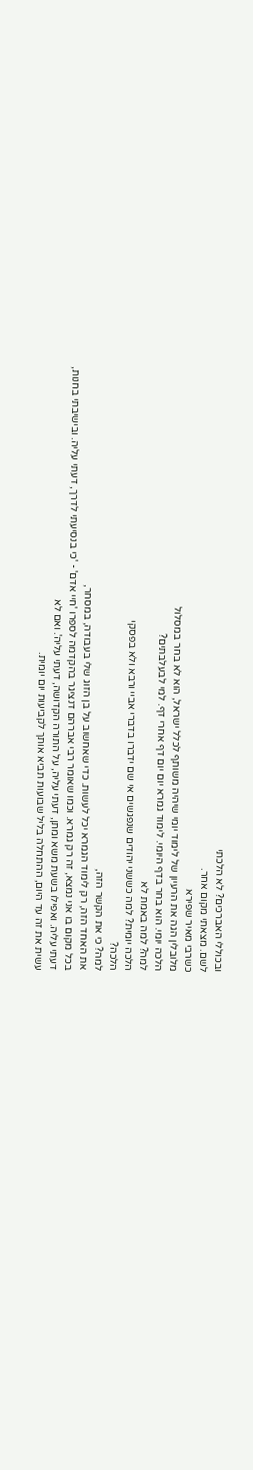ובכוללי האברכים? לא הלכתי
לשם. מצאתי מקום אחר.
כשרבי מאיר שפירא
מלובלין הגה את הרעיון של לימוד יומי שיהיה משותף לכלל ישראל, הוא לא בחר במסלול
הלכה יומי. הוא בחר בדף היומי. לימוד גמרא יום יום דף אחרי דף. למי לבעלבתים?
למה? למה באמת לא
הלכה יומית? למה כששני יהודים שנפגשים אי שם ידברו בדברי אביי ורבא ולא בפסקי
הלכה?
למה? כי את הקשר הזה,
את האחד הזה, רק לימוד הגמרא יכל לעשות. כדי שאחשוב על בן הזוג שלי בעבודה, במסחר,
בכל מקום בו אני נמצא, זה רק גמרא. וכמו שאומר רבי אברהם דנציגר בהקדמה לספרו 'חיי אדם' - 'כי בנסיעתי לדרך, דעתי עליה. ובישיבתי בחנות,
דעתי עליה. ואפילו בשעת משא ומתן, דעתי עליה, על התורה הקדושה, דעתי עליה'. ואם לא
עשית את זה עד היום, ההתחלה בליל שבועות תביא אותך לקביעות יום יומית.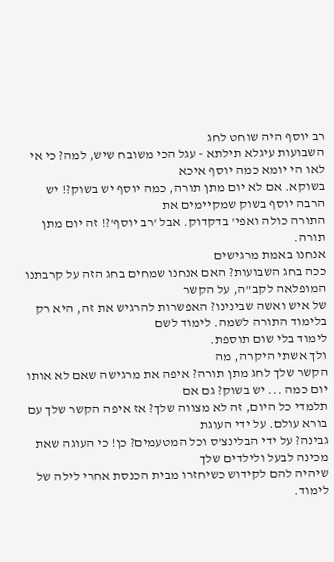רב יוסף היה שוחט לחג
השבועות עיגלא תילתא - עגל הכי משובח שיש, למה? כי אי לאו הי יומא כמה יוסף איכא
בשוקא. אם לא יום מתן תורה, כמה יוסף יש בשוק?! יש הרבה יוסף בשוק שמקיימים את
התורה כולה ואפי' בדקדוק. אבל 'רב יוסף'?! זה יום מתן תורה.
אנחנו באמת מרגישים
ככה בחג השבועות? האם אנחנו שמחים בחג הזה על קרבתנו המופלאה לקב"ה, על הקשר
של איש ואשה שבינינו? האפשרות להרגיש את זה, היא רק בלימוד התורה לשמה. לימוד לשם
לימוד בלי שום תוספת.
ולך אשתי היקרה, מה
הקשר שלך לחג מתן תורה? איפה את מרגישה שאם לא אותו יום כמה ... יש בשוק? גם אם
תלמדי כל היום, זה לא מצווה שלך? אז איפה הקשר שלך עם בורא עולם. על ידי העוגת
גבינה? על ידי הבלינצ'ס וכל המטעמים? כן! כי העוגה שאת מכינה לבעל ולילדים שלך
שיהיה להם לקידוש כשיחזרו מבית הכנסת אחרי לילה של לימוד.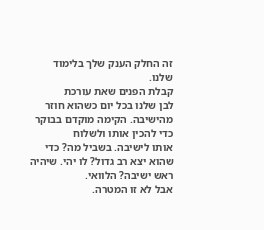זה החלק הענק שלך בלימוד
שלנו.
קבלת הפנים שאת עורכת
לבן שלנו בכל יום כשהוא חוזר מהישיבה. הקימה מוקדם בבוקר כדי להכין אותו ולשלוח
אותו לישיבה. בשביל מה? כדי שהוא יצא רב גדול? לו יהי. שיהיה ראש ישיבה? הלוואי.
אבל לא זו המטרה.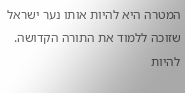המטרה היא להיות אותו נער ישראל שזוכה ללמוד את התורה הקדושה.
להיות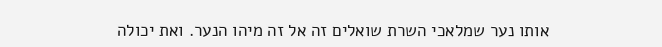אותו נער שמלאכי השרת שואלים זה אל זה מיהו הנער. ואת יכולה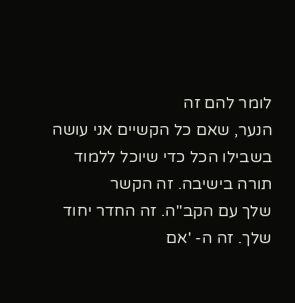לומר להם זה
הנער, שאם כל הקשיים אני עושה בשבילו הכל כדי שיוכל ללמוד תורה בישיבה. זה הקשר
שלך עם הקב"ה. זה החדר יחוד שלך. זה ה- 'אם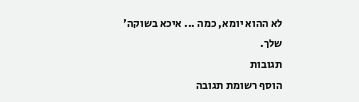לא ההוא יומא, כמה ... איכא בשוקה'
שלך.
תגובות
הוסף רשומת תגובה